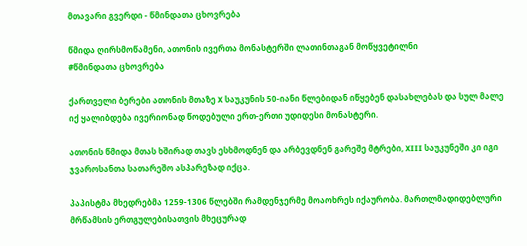მთავარი გვერდი - წმინდათა ცხოვრება

წმიდა ღირსმოწამენი, ათონის ივერთა მონასტერში ლათინთაგან მოწყვეტილნი
#წმინდათა ცხოვრება

ქართველი ბერები ათონის მთაზე X საუკუნის 50-იანი წლებიდან იწყებენ დასახლებას და სულ მალე იქ ყალიბდება ივერიონად წოდებული ერთ-ერთი უდიდესი მონასტერი.

ათონის წმიდა მთას ხშირად თავს ესხმოდნენ და არბევდნენ გარეშე მტრები, XIII საუკუნეში კი იგი ჯვაროსანთა სათარეშო ასპარეზად იქცა.

პაპისტმა მხედრებმა 1259-1306 წლებში რამდენჯერმე მოაოხრეს იქაურობა. მართლმადიდებლური მრწამსის ერთგულებისათვის მხეცურად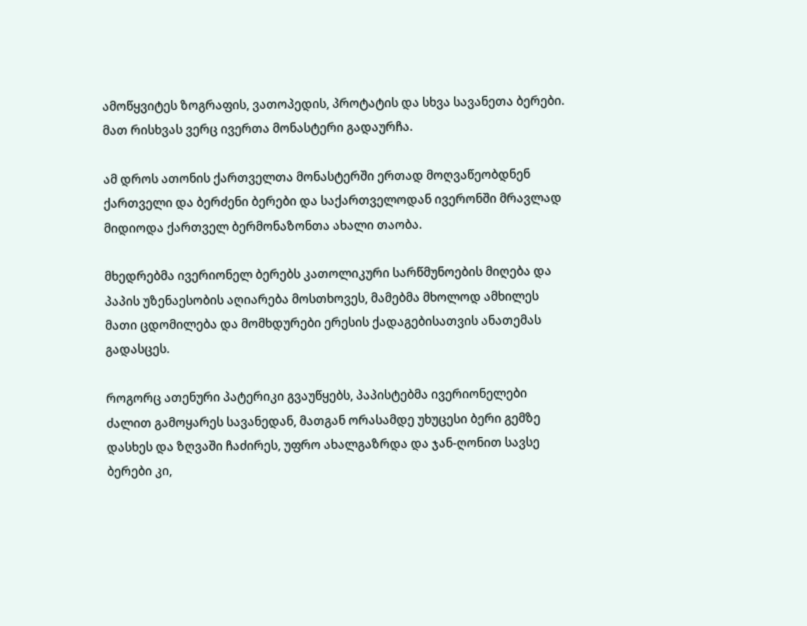ამოწყვიტეს ზოგრაფის, ვათოპედის, პროტატის და სხვა სავანეთა ბერები. მათ რისხვას ვერც ივერთა მონასტერი გადაურჩა.

ამ დროს ათონის ქართველთა მონასტერში ერთად მოღვაწეობდნენ ქართველი და ბერძენი ბერები და საქართველოდან ივერონში მრავლად მიდიოდა ქართველ ბერმონაზონთა ახალი თაობა.

მხედრებმა ივერიონელ ბერებს კათოლიკური სარწმუნოების მიღება და პაპის უზენაესობის აღიარება მოსთხოვეს, მამებმა მხოლოდ ამხილეს მათი ცდომილება და მომხდურები ერესის ქადაგებისათვის ანათემას გადასცეს.

როგორც ათენური პატერიკი გვაუწყებს, პაპისტებმა ივერიონელები ძალით გამოყარეს სავანედან, მათგან ორასამდე უხუცესი ბერი გემზე დასხეს და ზღვაში ჩაძირეს, უფრო ახალგაზრდა და ჯან-ღონით სავსე ბერები კი,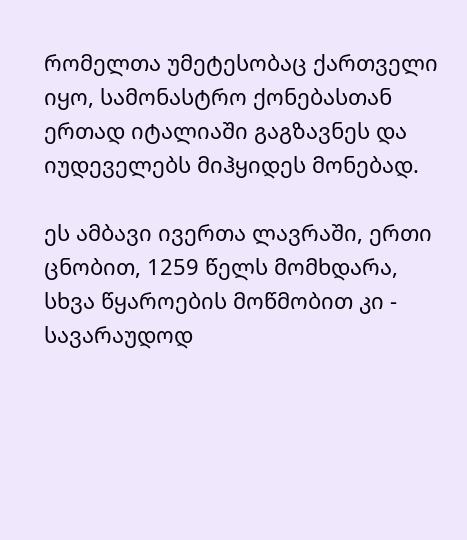რომელთა უმეტესობაც ქართველი იყო, სამონასტრო ქონებასთან ერთად იტალიაში გაგზავნეს და იუდეველებს მიჰყიდეს მონებად.

ეს ამბავი ივერთა ლავრაში, ერთი ცნობით, 1259 წელს მომხდარა, სხვა წყაროების მოწმობით კი - სავარაუდოდ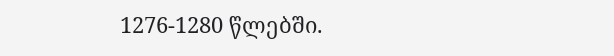1276-1280 წლებში.